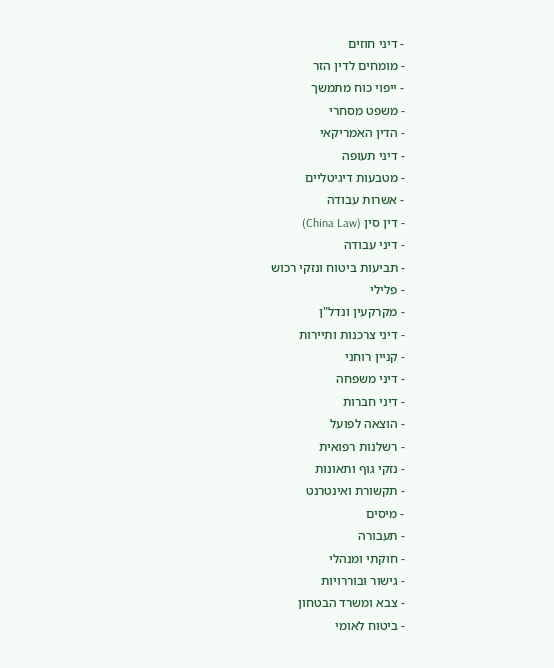- דיני חוזים
- מומחים לדין הזר
- ייפוי כוח מתמשך
- משפט מסחרי
- הדין האמריקאי
- דיני תעופה
- מטבעות דיגיטליים
- אשרות עבודה
- דין סין (China Law)
- דיני עבודה
- תביעות ביטוח ונזקי רכוש
- פלילי
- מקרקעין ונדל"ן
- דיני צרכנות ותיירות
- קניין רוחני
- דיני משפחה
- דיני חברות
- הוצאה לפועל
- רשלנות רפואית
- נזקי גוף ותאונות
- תקשורת ואינטרנט
- מיסים
- תעבורה
- חוקתי ומנהלי
- גישור ובוררויות
- צבא ומשרד הבטחון
- ביטוח לאומי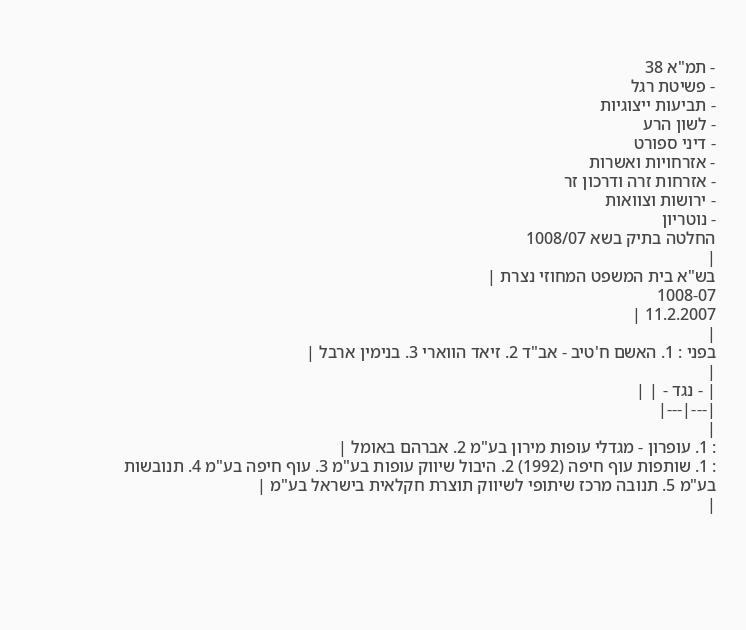- תמ"א 38
- פשיטת רגל
- תביעות ייצוגיות
- לשון הרע
- דיני ספורט
- אזרחויות ואשרות
- אזרחות זרה ודרכון זר
- ירושות וצוואות
- נוטריון
החלטה בתיק בשא 1008/07
|
בש"א בית המשפט המחוזי נצרת |
1008-07
11.2.2007 |
|
בפני : 1. האשם ח'טיב - אב"ד 2. זיאד הווארי 3. בנימין ארבל |
|
| - נגד - | |
|---|---|
|
: 1. עופרון - מגדלי עופות מירון בע"מ 2. אברהם באומל |
: 1. שותפות עוף חיפה (1992) 2. היבול שיווק עופות בע"מ 3. עוף חיפה בע"מ 4. תנובשות בע"מ 5. תנובה מרכז שיתופי לשיווק תוצרת חקלאית בישראל בע"מ |
|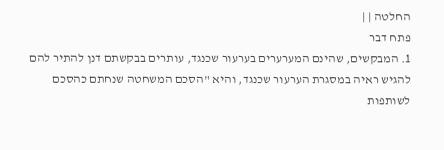החלטה | |
פתח דבר
1. המבקשים, שהינם המערערים בערעור שכנגד, עותרים בבקשתם דנן להתיר להם להגיש ראיה במסגרת הערעור שכנגד, והיא "הסכם המשחטה שנחתם כהסכם לשותפות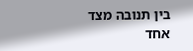בין תנובה מצד אחד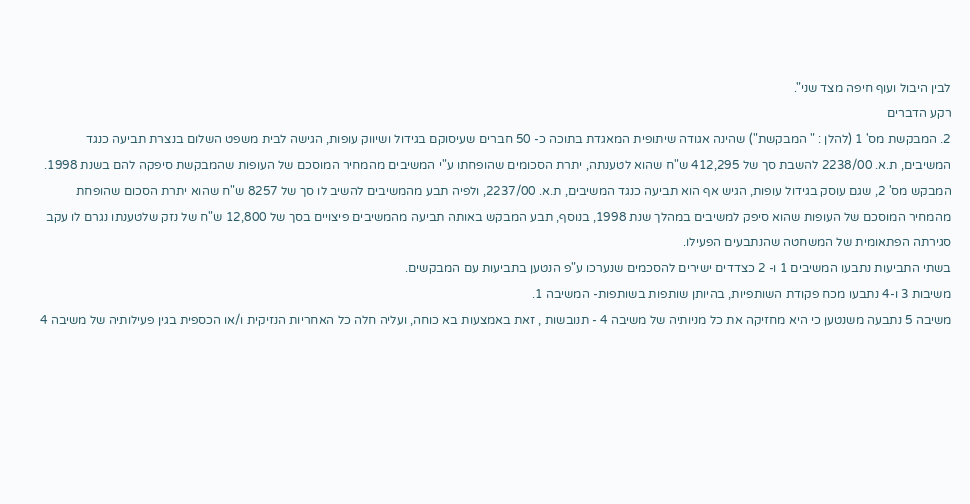לבין היבול ועוף חיפה מצד שני".
רקע הדברים
2. המבקשת מס' 1 (להלן : " המבקשת") שהינה אגודה שיתופית המאגדת בתוכה כ- 50 חברים שעיסוקם בגידול ושיווק עופות, הגישה לבית משפט השלום בנצרת תביעה כנגד המשיבים, ת.א. 2238/00 להשבת סך של 412,295 ש"ח שהוא לטענתה, יתרת הסכומים שהופחתו ע"י המשיבים מהמחיר המוסכם של העופות שהמבקשת סיפקה להם בשנת 1998.
המבקש מס' 2, שגם עוסק בגידול עופות, הגיש אף הוא תביעה כנגד המשיבים, ת.א. 2237/00, ולפיה תבע מהמשיבים להשיב לו סך של 8257 ש"ח שהוא יתרת הסכום שהופחת מהמחיר המוסכם של העופות שהוא סיפק למשיבים במהלך שנת 1998, בנוסף, תבע המבקש באותה תביעה מהמשיבים פיצויים בסך של 12,800 ש"ח של נזק שלטענתו נגרם לו עקב סגירתה הפתאומית של המשחטה שהנתבעים הפעילו.
בשתי התביעות נתבעו המשיבים 1 ו- 2 כצדדים ישירים להסכמים שנערכו ע"פ הנטען בתביעות עם המבקשים.
משיבות 3 ו-4 נתבעו מכח פקודת השותפיות, בהיותן שותפות בשותפות- המשיבה 1.
משיבה 5 נתבעה משנטען כי היא מחזיקה את כל מניותיה של משיבה 4 - תנובשות , זאת באמצעות בא כוחה, ועליה חלה כל האחריות הנזיקית ו/או הכספית בגין פעילותיה של משיבה 4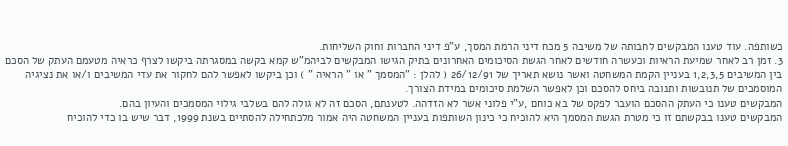כשותפה. עוד טענו המבקשים לחבותה של משיבה 5 מכח דיני הרמת המסך, ע"פ דיני החברות וחוק השליחות.
3. זמן רב לאחר שמיעת הראיות וכעשרה חודשים לאחר הגשת הסיכומים האחרונים בתיק הגישו המבקשים לביהמ"ש קמא בקשה במסגרתה ביקשו לצרף כראיה מטעמם העתק של הסכם בין המשיבים 1,2,3,5 בעניין הקמת המשחטה ואשר נושא תאריך של 26/12/91 ( להלן : "המסמך " או " הראיה " ) וכן ביקשו לאפשר להם לחקור את עדי המשיבים ו/או את נציגיה המוסמכים של תנובשות ותנובה ביחס להסכם וכן לאפשר השלמת סיכומים במידת הצורך.
המבקשים טענו כי העתק ההסכם הועבר לפקס של בא כוחם ,ע"י פלוני אשר לא הזדהה. לטענתם, הסכם זה לא גולה להם בשלבי גילוי המסמכים והעיון בהם.
המבקשים טענו בבקשתם זו כי מטרת הגשת המסמך היא להוכיח כי כינון השותפות בעניין המשחטה היה אמור מלכתחילה להסתיים בשנת 1999, דבר שיש בו כדי להוכיח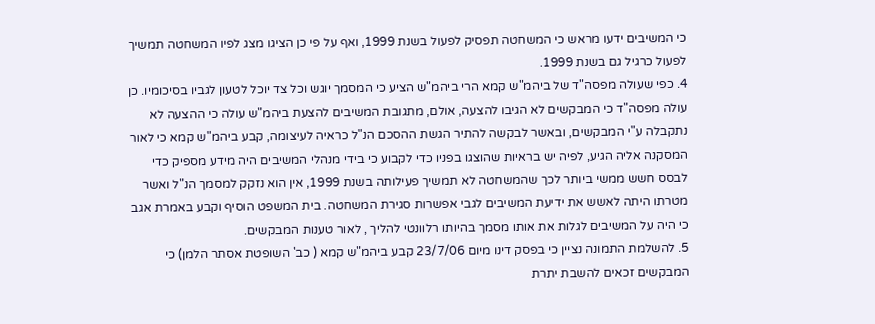כי המשיבים ידעו מראש כי המשחטה תפסיק לפעול בשנת 1999, ואף על פי כן הציגו מצג לפיו המשחטה תמשיך לפעול כרגיל גם בשנת 1999.
4. כפי שעולה מפסה"ד של ביהמ"ש קמא הרי ביהמ"ש הציע כי המסמך יוגש וכל צד יוכל לטעון לגביו בסיכומיו. כן עולה מפסה"ד כי המבקשים לא הגיבו להצעה, אולם, מתגובת המשיבים להצעת ביהמ"ש עולה כי ההצעה לא נתקבלה ע"י המבקשים, ובאשר לבקשה להתיר הגשת ההסכם הנ"ל כראיה לעיצומה, קבע ביהמ"ש קמא כי לאור המסקנה אליה הגיע, לפיה יש בראיות שהוצגו בפניו כדי לקבוע כי בידי מנהלי המשיבים היה מידע מספיק כדי לבסס חשש ממשי ביותר לכך שהמשחטה לא תמשיך פעילותה בשנת 1999, אין הוא נזקק למסמך הנ"ל ואשר מטרתו היתה לאשש את ידיעת המשיבים לגבי אפשרות סגירת המשחטה. בית המשפט הוסיף וקבע באמרת אגב כי היה על המשיבים לגלות את אותו מסמך בהיותו רלוונטי להליך , לאור טענות המבקשים.
5. להשלמת התמונה נציין כי בפסק דינו מיום 23/7/06 קבע ביהמ"ש קמא ( כב' השופטת אסתר הלמן) כי המבקשים זכאים להשבת יתרת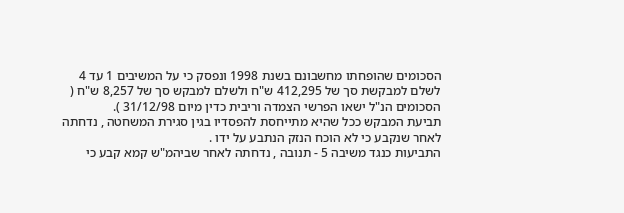הסכומים שהופחתו מחשבונם בשנת 1998 ונפסק כי על המשיבים 1 עד 4 לשלם למבקשת סך של 412,295 ש"ח ולשלם למבקש סך של 8,257 ש"ח ( הסכומים הנ"ל ישאו הפרשי הצמדה וריבית כדין מיום 31/12/98 ).
תביעת המבקש ככל שהיא מתייחסת להפסדיו בגין סגירת המשחטה , נדחתה לאחר שנקבע כי לא הוכח הנזק הנתבע על ידו .
התביעות כנגד משיבה 5 - תנובה , נדחתה לאחר שביהמ"ש קמא קבע כי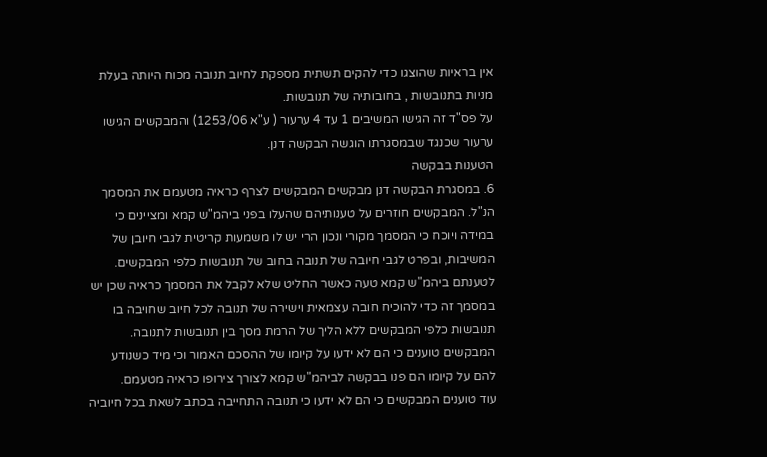אין בראיות שהוצגו כדי להקים תשתית מספקת לחיוב תנובה מכוח היותה בעלת מניות בתנובשות , בחובותיה של תנובשות.
על פס"ד זה הגישו המשיבים 1 עד 4 ערעור ( ע"א 1253/06) והמבקשים הגישו ערעור שכנגד שבמסגרתו הוגשה הבקשה דנן.
הטענות בבקשה
6. במסגרת הבקשה דנן מבקשים המבקשים לצרף כראיה מטעמם את המסמך הנ"ל. המבקשים חוזרים על טענותיהם שהעלו בפני ביהמ"ש קמא ומציינים כי במידה ויוכח כי המסמך מקורי ונכון הרי יש לו משמעות קריטית לגבי חיובן של המשיבות, ובפרט לגבי חיובה של תנובה בחוב של תנובשות כלפי המבקשים.
לטענתם ביהמ"ש קמא טעה כאשר החליט שלא לקבל את המסמך כראיה שכן יש במסמך זה כדי להוכיח חובה עצמאית וישירה של תנובה לכל חיוב שחויבה בו תנובשות כלפי המבקשים ללא הליך של הרמת מסך בין תנובשות לתנובה.
המבקשים טוענים כי הם לא ידעו על קיומו של ההסכם האמור וכי מיד כשנודע להם על קיומו הם פנו בבקשה לביהמ"ש קמא לצורך צירופו כראיה מטעמם.
עוד טוענים המבקשים כי הם לא ידעו כי תנובה התחייבה בכתב לשאת בכל חיוביה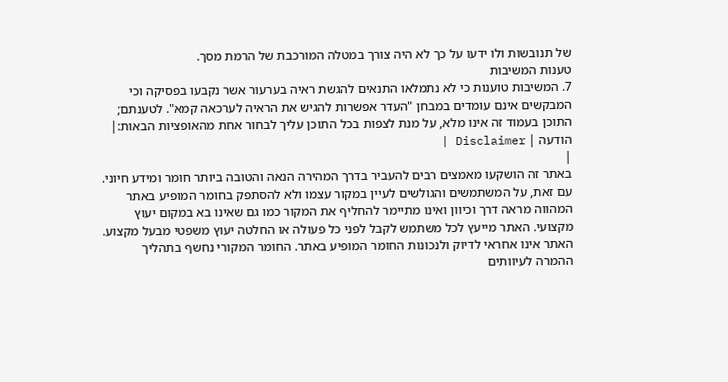של תנובשות ולו ידעו על כך לא היה צורך במטלה המורכבת של הרמת מסך.
טענות המשיבות
7. המשיבות טוענות כי לא נתמלאו התנאים להגשת ראיה בערעור אשר נקבעו בפסיקה וכי המבקשים אינם עומדים במבחן "העדר אפשרות להגיש את הראיה לערכאה קמא". לטענתם;
התוכן בעמוד זה אינו מלא, על מנת לצפות בכל התוכן עליך לבחור אחת מהאופציות הבאות:| הודעה | Disclaimer |
|
באתר זה הושקעו מאמצים רבים להעביר בדרך המהירה הנאה והטובה ביותר חומר ומידע חיוני. עם זאת, על המשתמשים והגולשים לעיין במקור עצמו ולא להסתפק בחומר המופיע באתר המהווה מראה דרך וכיוון ואינו מתיימר להחליף את המקור כמו גם שאינו בא במקום יעוץ מקצועי. האתר מייעץ לכל משתמש לקבל לפני כל פעולה או החלטה יעוץ משפטי מבעל מקצוע. האתר אינו אחראי לדיוק ולנכונות החומר המופיע באתר. החומר המקורי נחשף בתהליך ההמרה לעיוותים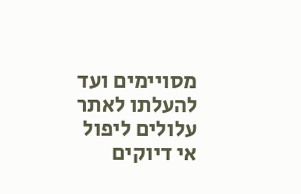מסויימים ועד להעלתו לאתר עלולים ליפול אי דיוקים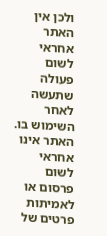ולכן אין האתר אחראי לשום פעולה שתעשה לאחר השימוש בו. האתר אינו אחראי לשום פרסום או לאמיתות פרטים של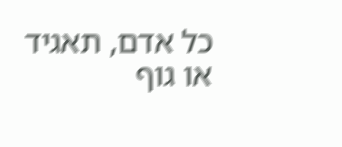כל אדם, תאגיד או גוף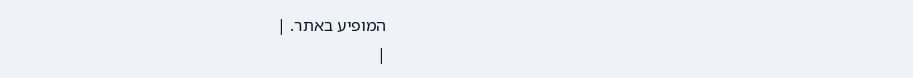המופיע באתר. |
|